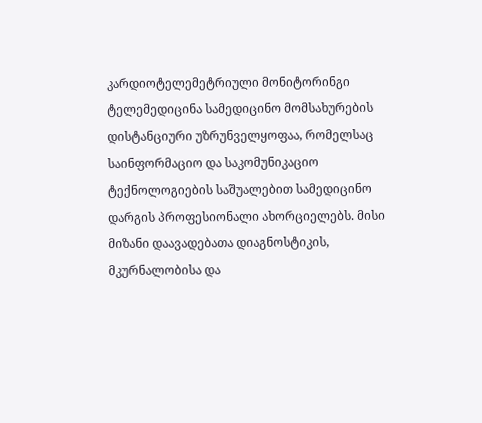კარდიოტელემეტრიული მონიტორინგი
ტელემედიცინა სამედიცინო მომსახურების დისტანციური უზრუნველყოფაა, რომელსაც საინფორმაციო და საკომუნიკაციო ტექნოლოგიების საშუალებით სამედიცინო დარგის პროფესიონალი ახორციელებს. მისი მიზანი დაავადებათა დიაგნოსტიკის, მკურნალობისა და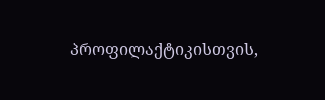პროფილაქტიკისთვის,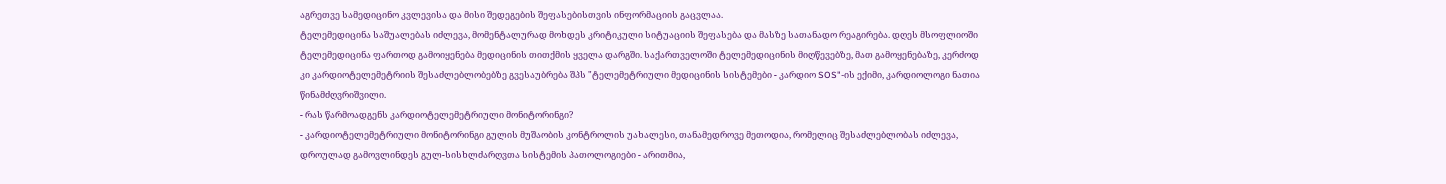აგრეთვე სამედიცინო კვლევისა და მისი შედეგების შეფასებისთვის ინფორმაციის გაცვლაა.
ტელემედიცინა საშუალებას იძლევა, მომენტალურად მოხდეს კრიტიკული სიტუაციის შეფასება და მასზე სათანადო რეაგირება. დღეს მსოფლიოში ტელემედიცინა ფართოდ გამოიყენება მედიცინის თითქმის ყველა დარგში. საქართველოში ტელემედიცინის მიღწევებზე, მათ გამოყენებაზე, კერძოდ კი კარდიოტელემეტრიის შესაძლებლობებზე გვესაუბრება შპს "ტელემეტრიული მედიცინის სისტემები - კარდიო SOS"-ის ექიმი, კარდიოლოგი ნათია წინამძღვრიშვილი.
- რას წარმოადგენს კარდიოტელემეტრიული მონიტორინგი?
- კარდიოტელემეტრიული მონიტორინგი გულის მუშაობის კონტროლის უახალესი, თანამედროვე მეთოდია, რომელიც შესაძლებლობას იძლევა, დროულად გამოვლინდეს გულ-სისხლძარღვთა სისტემის პათოლოგიები - არითმია,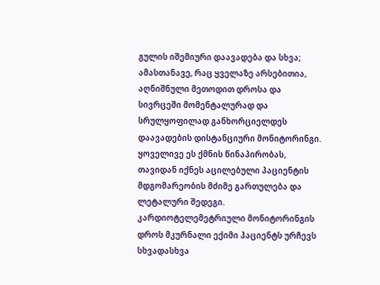გულის იშემიური დაავადება და სხვა; ამასთანავე, რაც ყველაზე არსებითია, აღნიშნული მეთოდით დროსა და სივრცეში მომენტალურად და სრულყოფილად განხორციელდეს დაავადების დისტანციური მონიტორინგი. ყოველივე ეს ქმნის წინაპირობას, თავიდან იქნეს აცილებული პაციენტის მდგომარეობის მძიმე გართულება და ლეტალური შედეგი.
კარდიოტელემეტრიული მონიტორინგის დროს მკურნალი ექიმი პაციენტს ურჩევს სხვადასხვა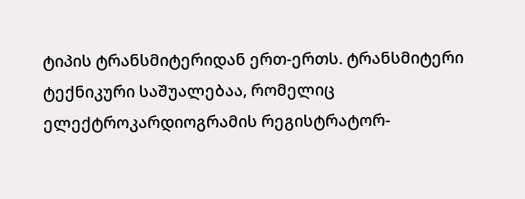ტიპის ტრანსმიტერიდან ერთ-ერთს. ტრანსმიტერი ტექნიკური საშუალებაა, რომელიც ელექტროკარდიოგრამის რეგისტრატორ-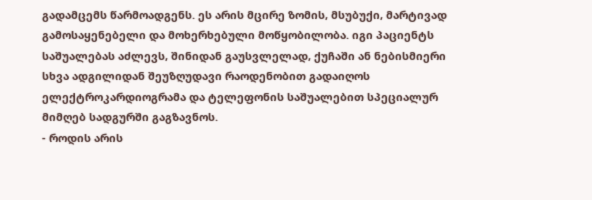გადამცემს წარმოადგენს. ეს არის მცირე ზომის, მსუბუქი, მარტივად გამოსაყენებელი და მოხერხებული მოწყობილობა. იგი პაციენტს საშუალებას აძლევს, შინიდან გაუსვლელად, ქუჩაში ან ნებისმიერი სხვა ადგილიდან შეუზღუდავი რაოდენობით გადაიღოს ელექტროკარდიოგრამა და ტელეფონის საშუალებით სპეციალურ მიმღებ სადგურში გაგზავნოს.
- როდის არის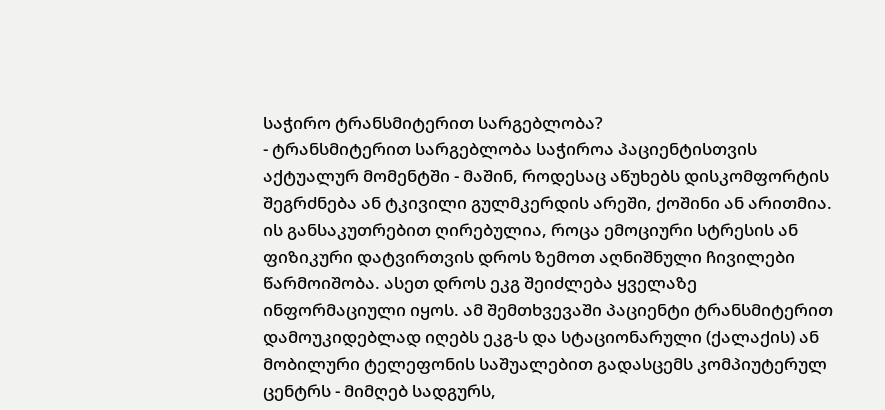საჭირო ტრანსმიტერით სარგებლობა?
- ტრანსმიტერით სარგებლობა საჭიროა პაციენტისთვის აქტუალურ მომენტში - მაშინ, როდესაც აწუხებს დისკომფორტის შეგრძნება ან ტკივილი გულმკერდის არეში, ქოშინი ან არითმია. ის განსაკუთრებით ღირებულია, როცა ემოციური სტრესის ან ფიზიკური დატვირთვის დროს ზემოთ აღნიშნული ჩივილები წარმოიშობა. ასეთ დროს ეკგ შეიძლება ყველაზე ინფორმაციული იყოს. ამ შემთხვევაში პაციენტი ტრანსმიტერით დამოუკიდებლად იღებს ეკგ-ს და სტაციონარული (ქალაქის) ან მობილური ტელეფონის საშუალებით გადასცემს კომპიუტერულ ცენტრს - მიმღებ სადგურს,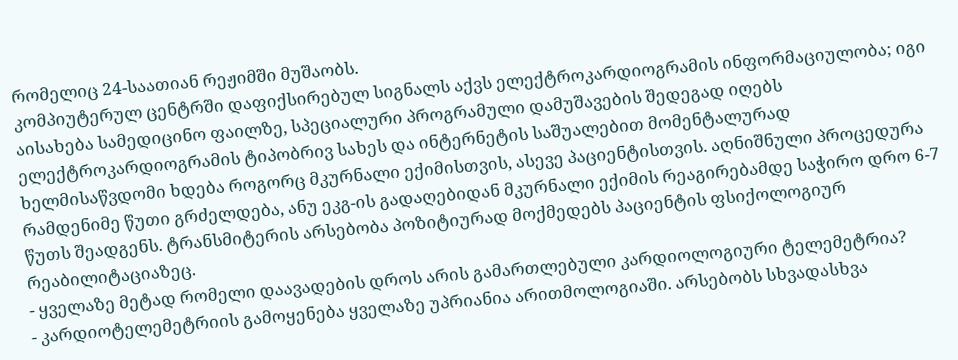რომელიც 24-საათიან რეჟიმში მუშაობს.
კომპიუტერულ ცენტრში დაფიქსირებულ სიგნალს აქვს ელექტროკარდიოგრამის ინფორმაციულობა; იგი აისახება სამედიცინო ფაილზე, სპეციალური პროგრამული დამუშავების შედეგად იღებს ელექტროკარდიოგრამის ტიპობრივ სახეს და ინტერნეტის საშუალებით მომენტალურად ხელმისაწვდომი ხდება როგორც მკურნალი ექიმისთვის, ასევე პაციენტისთვის. აღნიშნული პროცედურა რამდენიმე წუთი გრძელდება, ანუ ეკგ-ის გადაღებიდან მკურნალი ექიმის რეაგირებამდე საჭირო დრო 6-7 წუთს შეადგენს. ტრანსმიტერის არსებობა პოზიტიურად მოქმედებს პაციენტის ფსიქოლოგიურ რეაბილიტაციაზეც.
- ყველაზე მეტად რომელი დაავადების დროს არის გამართლებული კარდიოლოგიური ტელემეტრია?
- კარდიოტელემეტრიის გამოყენება ყველაზე უპრიანია არითმოლოგიაში. არსებობს სხვადასხვა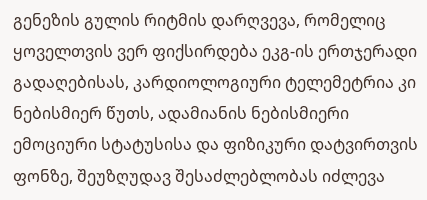გენეზის გულის რიტმის დარღვევა, რომელიც ყოველთვის ვერ ფიქსირდება ეკგ-ის ერთჯერადი გადაღებისას, კარდიოლოგიური ტელემეტრია კი ნებისმიერ წუთს, ადამიანის ნებისმიერი ემოციური სტატუსისა და ფიზიკური დატვირთვის ფონზე, შეუზღუდავ შესაძლებლობას იძლევა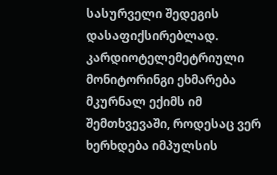სასურველი შედეგის დასაფიქსირებლად. კარდიოტელემეტრიული მონიტორინგი ეხმარება მკურნალ ექიმს იმ შემთხვევაში, როდესაც ვერ ხერხდება იმპულსის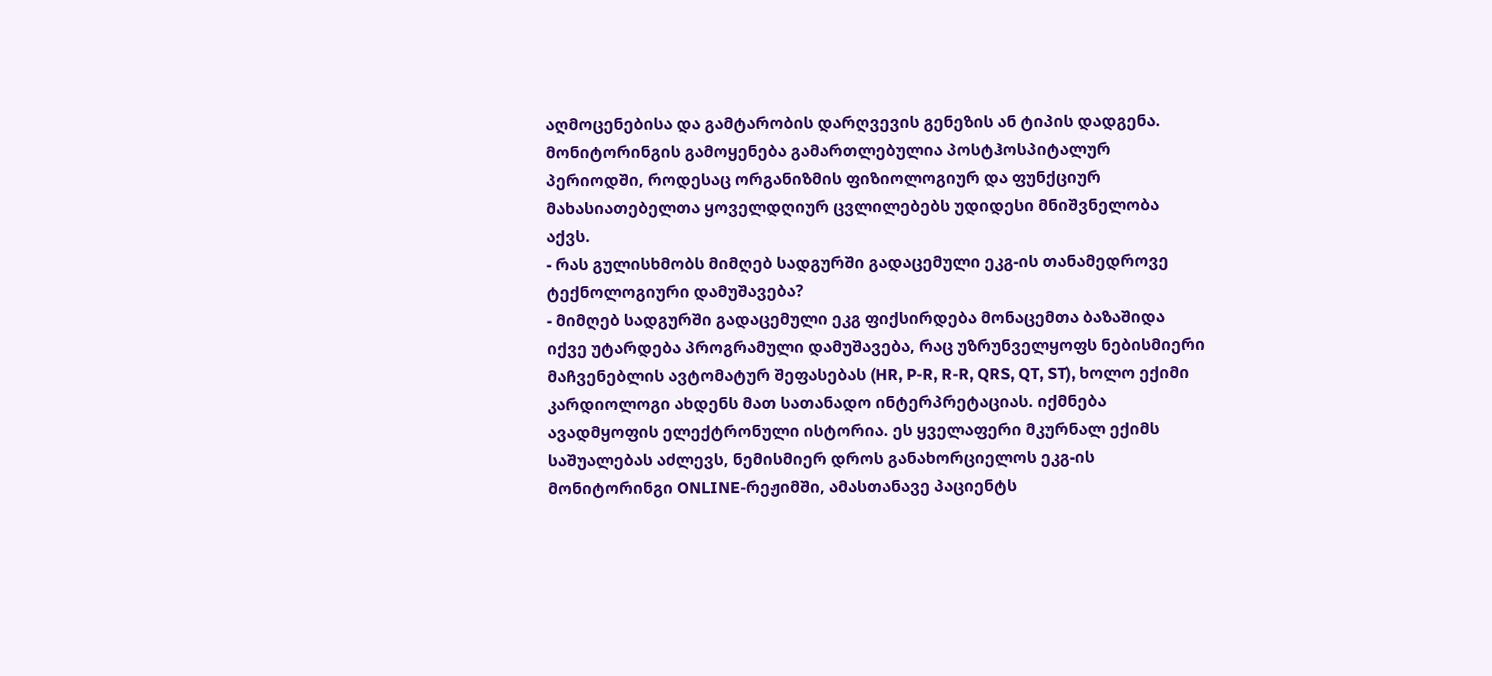აღმოცენებისა და გამტარობის დარღვევის გენეზის ან ტიპის დადგენა.
მონიტორინგის გამოყენება გამართლებულია პოსტჰოსპიტალურ პერიოდში, როდესაც ორგანიზმის ფიზიოლოგიურ და ფუნქციურ მახასიათებელთა ყოველდღიურ ცვლილებებს უდიდესი მნიშვნელობა აქვს.
- რას გულისხმობს მიმღებ სადგურში გადაცემული ეკგ-ის თანამედროვე ტექნოლოგიური დამუშავება?
- მიმღებ სადგურში გადაცემული ეკგ ფიქსირდება მონაცემთა ბაზაშიდა იქვე უტარდება პროგრამული დამუშავება, რაც უზრუნველყოფს ნებისმიერი მაჩვენებლის ავტომატურ შეფასებას (HR, P-R, R-R, QRS, QT, ST), ხოლო ექიმი კარდიოლოგი ახდენს მათ სათანადო ინტერპრეტაციას. იქმნება ავადმყოფის ელექტრონული ისტორია. ეს ყველაფერი მკურნალ ექიმს საშუალებას აძლევს, ნემისმიერ დროს განახორციელოს ეკგ-ის მონიტორინგი ONLINE-რეჟიმში, ამასთანავე პაციენტს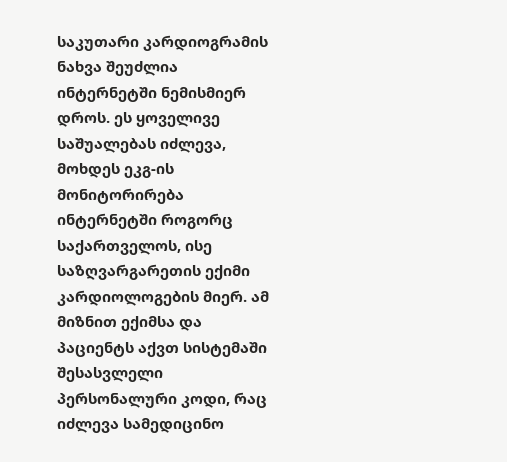საკუთარი კარდიოგრამის ნახვა შეუძლია ინტერნეტში ნემისმიერ დროს. ეს ყოველივე საშუალებას იძლევა, მოხდეს ეკგ-ის მონიტორირება ინტერნეტში როგორც საქართველოს, ისე საზღვარგარეთის ექიმი კარდიოლოგების მიერ. ამ მიზნით ექიმსა და პაციენტს აქვთ სისტემაში შესასვლელი პერსონალური კოდი, რაც იძლევა სამედიცინო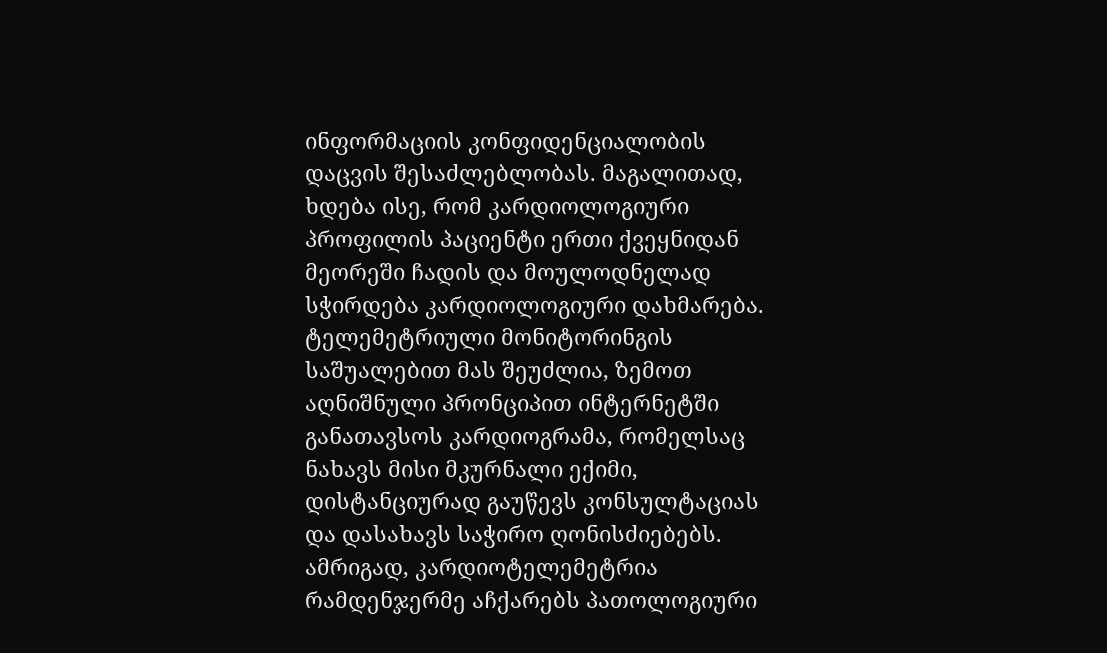ინფორმაციის კონფიდენციალობის დაცვის შესაძლებლობას. მაგალითად, ხდება ისე, რომ კარდიოლოგიური პროფილის პაციენტი ერთი ქვეყნიდან მეორეში ჩადის და მოულოდნელად სჭირდება კარდიოლოგიური დახმარება. ტელემეტრიული მონიტორინგის საშუალებით მას შეუძლია, ზემოთ აღნიშნული პრონციპით ინტერნეტში განათავსოს კარდიოგრამა, რომელსაც ნახავს მისი მკურნალი ექიმი, დისტანციურად გაუწევს კონსულტაციას და დასახავს საჭირო ღონისძიებებს.
ამრიგად, კარდიოტელემეტრია რამდენჯერმე აჩქარებს პათოლოგიური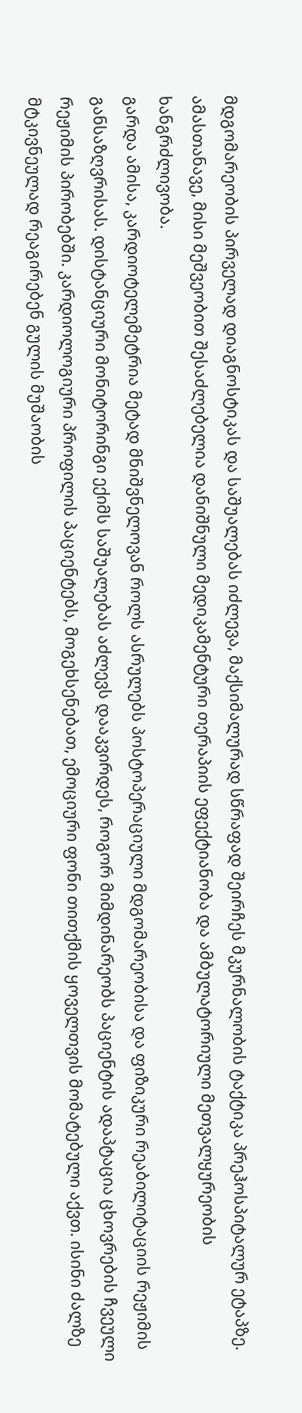მდგომარეობის პირველად დიაგნოსტიკას და საშუალებას იძლევა, მაქსიმალურად სწრაფად შეირჩეს მკურნალობის ტაქტიკა პრეჰოსპიტალურ ეტაპზე. ამასთანავე, მისი მეშვეობით შესაძლებელია დანიშნული მედიკამენტური თერაპიის ეფექტიანობა და ამბულატორიული მეთვალყურეობის ხანგრძლივობა.
გარდა ამისა, კარდიოტელემეტრია მეტად მნიშვნელოვან როლს ასრულებს პოსტოპერაციული მდგომარეობისა და ფიზიკური რეაბილიტაციის რეჟიმის განსაზღვრისას. დისტანციური მონიტორინგი ექიმს საშუალებას აძლევს დააკვირდეს, როგორ მიმდინარეობს პაციენტის ადაპტაცია ცხოვრების ჩვეული რეჟიმის პირობებში. კარდიოლოგიური პროფილის პაციენტებს, მოგეხსენებათ, ემოციური ფონი თითქმის ყოველთვის მომატებული აქვთ. ისინი ძალზე მტკივნეულად რეაგირებენ გულის მუშაობის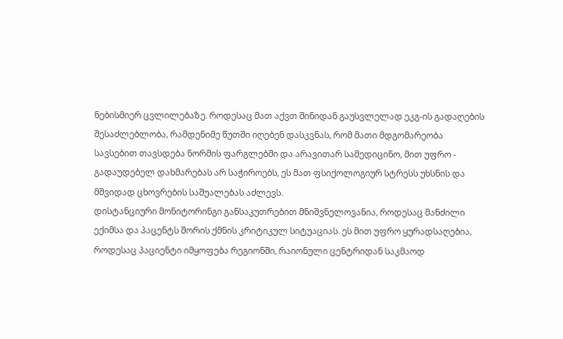ნებისმიერ ცვლილებაზე. როდესაც მათ აქვთ შინიდან გაუსვლელად ეკგ-ის გადაღების შესაძლებლობა, რამდენიმე წუთში იღებენ დასკვნას, რომ მათი მდგომარეობა სავსებით თავსდება ნორმის ფარგლებში და არავითარ სამედიცინო, მით უფრო - გადაუდებელ დახმარებას არ საჭიროებს, ეს მათ ფსიქოლოგიურ სტრესს უხსნის და მშვიდად ცხოვრების საშუალებას აძლევს.
დისტანციური მონიტორინგი განსაკუთრებით მნიშვნელოვანია, როდესაც მანძილი ექიმსა და პაცენტს შორის ქმნის კრიტიკულ სიტუაციას. ეს მით უფრო ყურადსაღებია, როდესაც პაციენტი იმყოფება რეგიონში, რაიონული ცენტრიდან საკმაოდ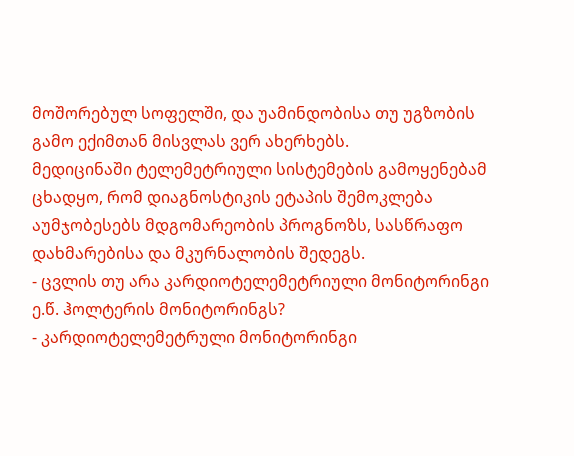მოშორებულ სოფელში, და უამინდობისა თუ უგზობის გამო ექიმთან მისვლას ვერ ახერხებს.
მედიცინაში ტელემეტრიული სისტემების გამოყენებამ ცხადყო, რომ დიაგნოსტიკის ეტაპის შემოკლება აუმჯობესებს მდგომარეობის პროგნოზს, სასწრაფო დახმარებისა და მკურნალობის შედეგს.
- ცვლის თუ არა კარდიოტელემეტრიული მონიტორინგი ე.წ. ჰოლტერის მონიტორინგს?
- კარდიოტელემეტრული მონიტორინგი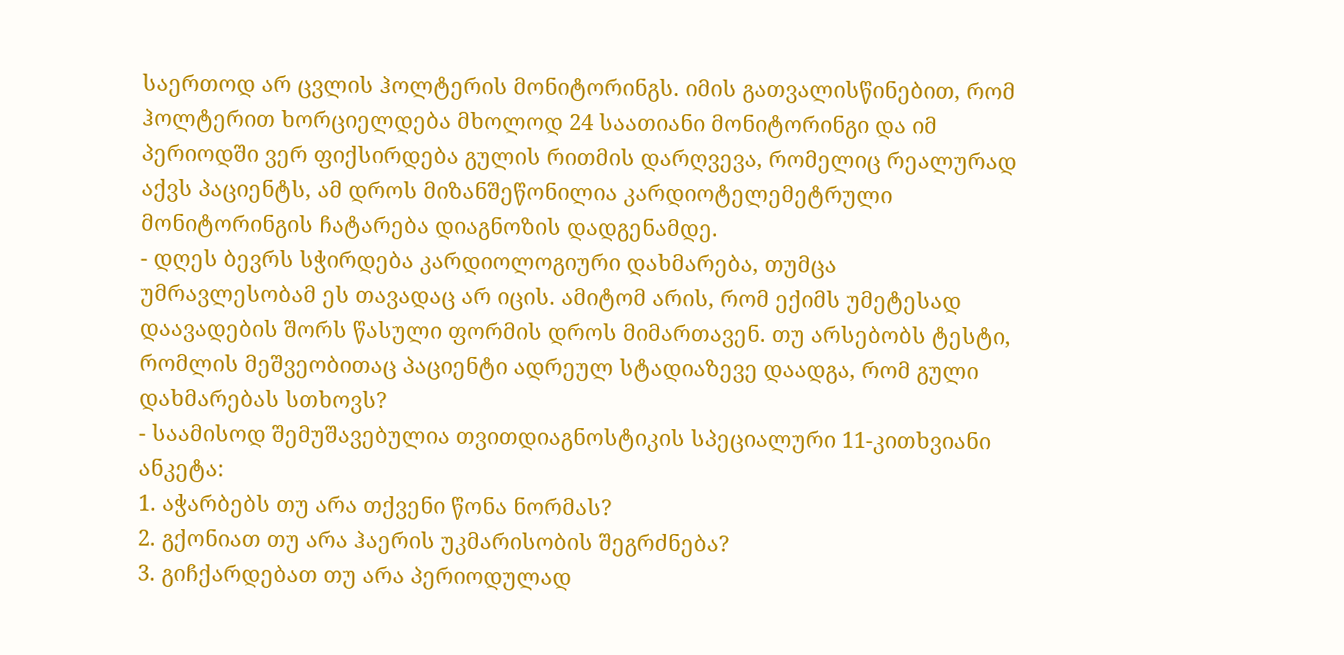საერთოდ არ ცვლის ჰოლტერის მონიტორინგს. იმის გათვალისწინებით, რომ ჰოლტერით ხორციელდება მხოლოდ 24 საათიანი მონიტორინგი და იმ პერიოდში ვერ ფიქსირდება გულის რითმის დარღვევა, რომელიც რეალურად აქვს პაციენტს, ამ დროს მიზანშეწონილია კარდიოტელემეტრული მონიტორინგის ჩატარება დიაგნოზის დადგენამდე.
- დღეს ბევრს სჭირდება კარდიოლოგიური დახმარება, თუმცა უმრავლესობამ ეს თავადაც არ იცის. ამიტომ არის, რომ ექიმს უმეტესად დაავადების შორს წასული ფორმის დროს მიმართავენ. თუ არსებობს ტესტი, რომლის მეშვეობითაც პაციენტი ადრეულ სტადიაზევე დაადგა, რომ გული დახმარებას სთხოვს?
- საამისოდ შემუშავებულია თვითდიაგნოსტიკის სპეციალური 11-კითხვიანი ანკეტა:
1. აჭარბებს თუ არა თქვენი წონა ნორმას?
2. გქონიათ თუ არა ჰაერის უკმარისობის შეგრძნება?
3. გიჩქარდებათ თუ არა პერიოდულად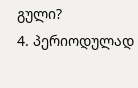გული?
4. პერიოდულად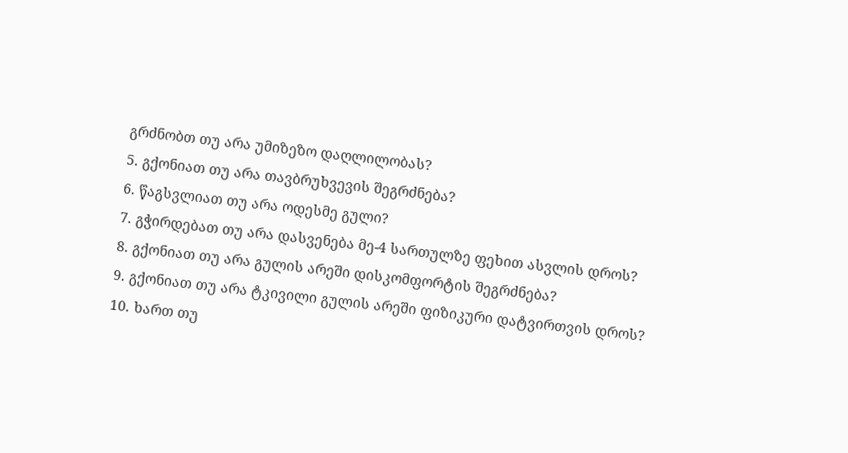გრძნობთ თუ არა უმიზეზო დაღლილობას?
5. გქონიათ თუ არა თავბრუხვევის შეგრძნება?
6. წაგსვლიათ თუ არა ოდესმე გული?
7. გჭირდებათ თუ არა დასვენება მე-4 სართულზე ფეხით ასვლის დროს?
8. გქონიათ თუ არა გულის არეში დისკომფორტის შეგრძნება?
9. გქონიათ თუ არა ტკივილი გულის არეში ფიზიკური დატვირთვის დროს?
10. ხართ თუ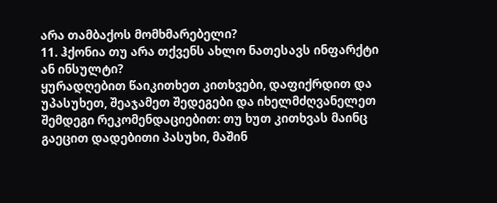არა თამბაქოს მომხმარებელი?
11. ჰქონია თუ არა თქვენს ახლო ნათესავს ინფარქტი ან ინსულტი?
ყურადღებით წაიკითხეთ კითხვები, დაფიქრდით და უპასუხეთ, შეაჯამეთ შედეგები და იხელმძღვანელეთ შემდეგი რეკომენდაციებით: თუ ხუთ კითხვას მაინც გაეცით დადებითი პასუხი, მაშინ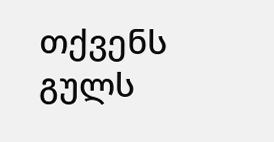თქვენს გულს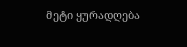მეტი ყურადღება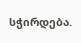სჭირდება.